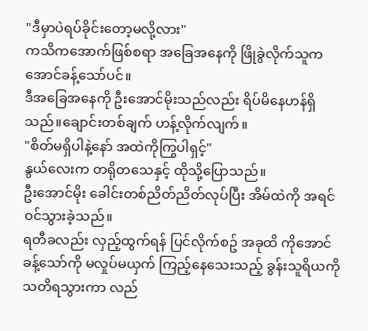"ဒီမှာပဲရပ်ခိုင်းတော့မလို့လား"
ကသိကအောက်ဖြစ်စရာ အခြေအနေကို ဖြိုခွဲလိုက်သူက အောင်ခန့်သော်ပင်။
ဒီအခြေအနေကို ဦးအောင်မိုးသည်လည်း ရိပ်မိနေဟန်ရှိသည်။ချောင်းတစ်ချက် ဟန့်လိုက်လျက်။
"စိတ်မရှိပါနဲ့နော် အထဲကိုကြွပါရှင့်"
နွယ်လေးက တရိုတသေနှင့် ထိုသို့ပြောသည်။
ဦးအောင်မိုး ခေါင်းတစ်ညိတ်ညိတ်လုပ်ပြီး အိမ်ထဲကို အရင်ဝင်သွားခဲ့သည်။
ရတီခလည်း လှည့်ထွက်ရန် ပြင်လိုက်စဥ် အခုထိ ကိုအောင်ခန့်သော်ကို မလှုပ်မယှက် ကြည့်နေသေးသည့် ခွန်းသူရိယကို သတိရသွားကာ လည်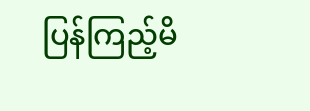ပြန်ကြည့်မိ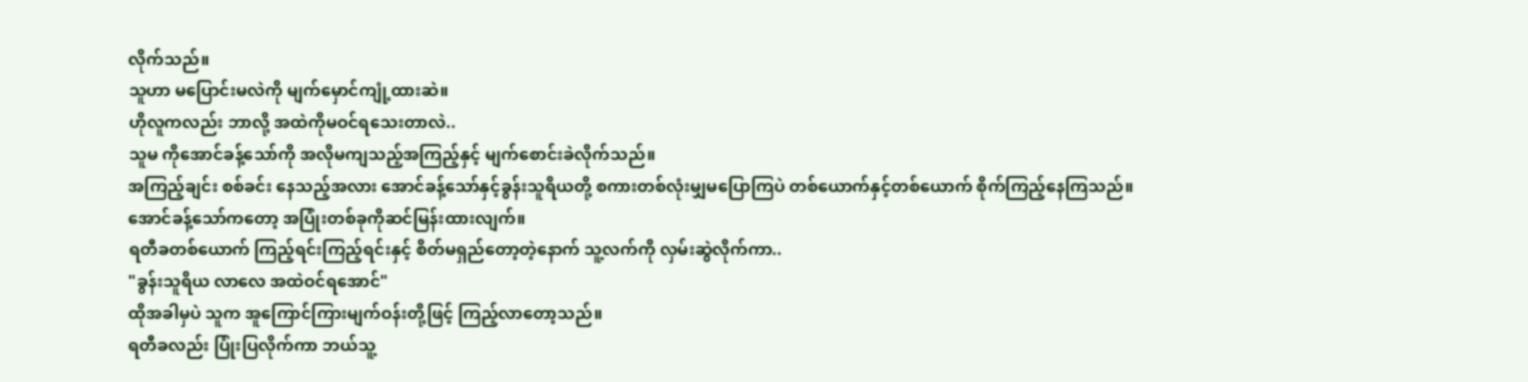လိုက်သည်။
သူဟာ မပြောင်းမလဲကို မျက်မှောင်ကျုံ့ထားဆဲ။
ဟိုလူကလည်း ဘာလို့ အထဲကိုမဝင်ရသေးတာလဲ..
သူမ ကိုအောင်ခန့်သော်ကို အလိုမကျသည့်အကြည့်နှင့် မျက်စောင်းခဲလိုက်သည်။
အကြည့်ချင်း စစ်ခင်း နေသည့်အလား အောင်ခန့်သော်နှင့်ခွန်းသူရိယတို့ စကားတစ်လုံးမျှမပြောကြပဲ တစ်ယောက်နှင့်တစ်ယောက် စိုက်ကြည့်နေကြသည်။
အောင်ခန့်သော်ကတော့ အပြုံးတစ်ခုကိုဆင်မြန်းထားလျက်။
ရတီခတစ်ယောက် ကြည့်ရင်းကြည့်ရင်းနှင့် စိတ်မရှည်တော့တဲ့နောက် သူ့လက်ကို လှမ်းဆွဲလိုက်ကာ..
"ခွန်းသူရိယ လာလေ အထဲဝင်ရအောင်"
ထိုအခါမှပဲ သူက အူကြောင်ကြားမျက်ဝန်းတို့ဖြင့် ကြည့်လာတော့သည်။
ရတီခလည်း ပြုံးပြလိုက်ကာ ဘယ်သူ့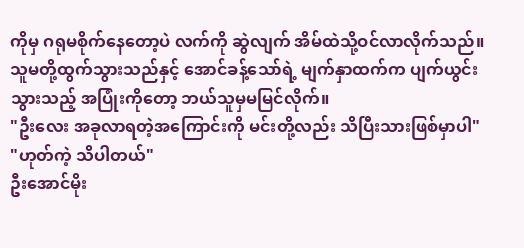ကိုမှ ဂရုမစိုက်နေတော့ပဲ လက်ကို ဆွဲလျက် အိမ်ထဲသို့ဝင်လာလိုက်သည်။
သူမတို့ထွက်သွားသည်နှင့် အောင်ခန့်သော်ရဲ့ မျက်နှာထက်က ပျက်ယွင်းသွားသည့် အပြုံးကိုတော့ ဘယ်သူမှမမြင်လိုက်။
"ဦးလေး အခုလာရတဲ့အကြောင်းကို မင်းတို့လည်း သိပြီးသားဖြစ်မှာပါ"
"ဟုတ်ကဲ့ သိပါတယ်"
ဦးအောင်မိုး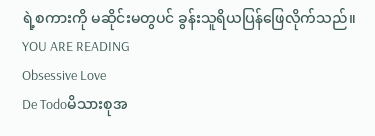ရဲ့စကားကို မဆိုင်းမတွပင် ခွန်းသူရိယပြန်ဖြေလိုက်သည်။
YOU ARE READING
Obsessive Love
De Todoမိသားစုအ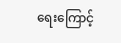ရေးကြောင့်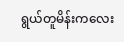ရွယ်တူမိန်းကလေး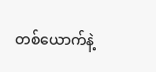တစ်ယောက်နဲ့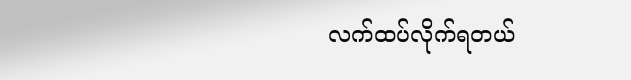လက်ထပ်လိုက်ရတယ်